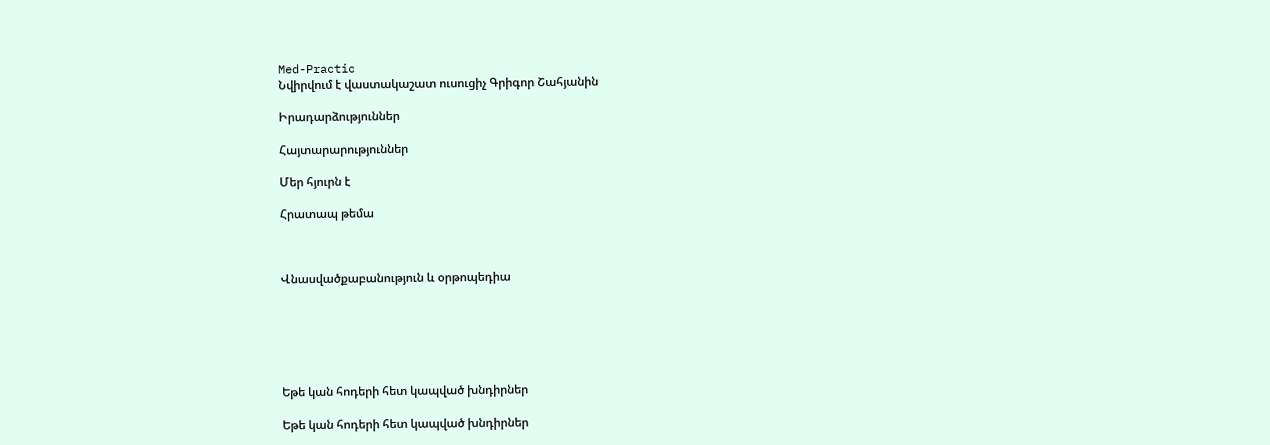Med-Practic
Նվիրվում է վաստակաշատ ուսուցիչ Գրիգոր Շահյանին

Իրադարձություններ

Հայտարարություններ

Մեր հյուրն է

Հրատապ թեմա



Վնասվածքաբանություն և օրթոպեդիա






Եթե կան հոդերի հետ կապված խնդիրներ

Եթե կան հոդերի հետ կապված խնդիրներ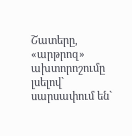Շատերը, «արթրոզ» ախտորոշումը լսելով` սարսափում են`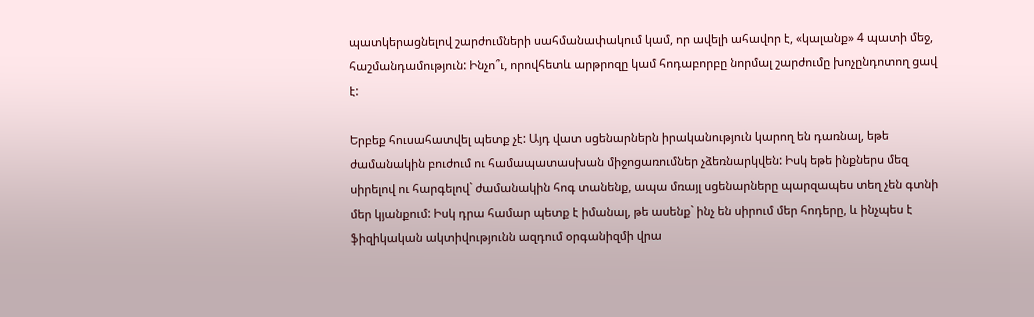պատկերացնելով շարժումների սահմանափակում կամ, որ ավելի ահավոր է, «կալանք» 4 պատի մեջ, հաշմանդամություն: Ինչո՞ւ, որովհետև արթրոզը կամ հոդաբորբը նորմալ շարժումը խոչընդոտող ցավ է:

Երբեք հուսահատվել պետք չէ: Այդ վատ սցենարներն իրականություն կարող են դառնալ, եթե ժամանակին բուժում ու համապատասխան միջոցառումներ չձեռնարկվեն: Իսկ եթե ինքներս մեզ սիրելով ու հարգելով` ժամանակին հոգ տանենք, ապա մռայլ սցենարները պարզապես տեղ չեն գտնի մեր կյանքում: Իսկ դրա համար պետք է իմանալ, թե ասենք` ինչ են սիրում մեր հոդերը, և ինչպես է ֆիզիկական ակտիվությունն ազդում օրգանիզմի վրա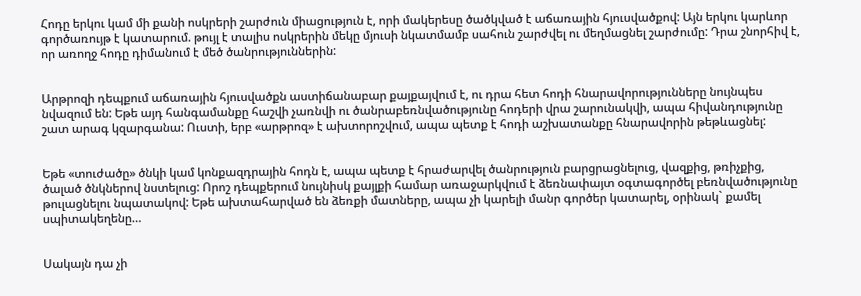Հոդը երկու կամ մի քանի ոսկրերի շարժուն միացություն է, որի մակերեսը ծածկված է աճառային հյուսվածքով: Այն երկու կարևոր գործառույթ է կատարում. թույլ է տալիս ոսկրերին մեկը մյուսի նկատմամբ սահուն շարժվել ու մեղմացնել շարժումը: Դրա շնորհիվ է, որ առողջ հոդը դիմանում է մեծ ծանրություններին:


Արթրոզի դեպքում աճառային հյուսվածքն աստիճանաբար քայքայվում է, ու դրա հետ հոդի հնարավորությունները նույնպես նվազում են: Եթե այդ հանգամանքը հաշվի չառնվի ու ծանրաբեռնվածությունը հոդերի վրա շարունակվի, ապա հիվանդությունը շատ արագ կզարգանա: Ուստի, երբ «արթրոզ» է ախտորոշվում, ապա պետք է հոդի աշխատանքը հնարավորին թեթևացնել:


Եթե «տուժածը» ծնկի կամ կոնքազդրային հոդն է, ապա պետք է հրաժարվել ծանրություն բարցրացնելուց, վազքից, թռիչքից, ծալած ծնկներով նստելուց: Որոշ դեպքերում նույնիսկ քայլքի համար առաջարկվում է ձեռնափայտ օգտագործել բեռնվածությունը թուլացնելու նպատակով: Եթե ախտահարված են ձեռքի մատները, ապա չի կարելի մանր գործեր կատարել, օրինակ` քամել սպիտակեղենը…


Սակայն դա չի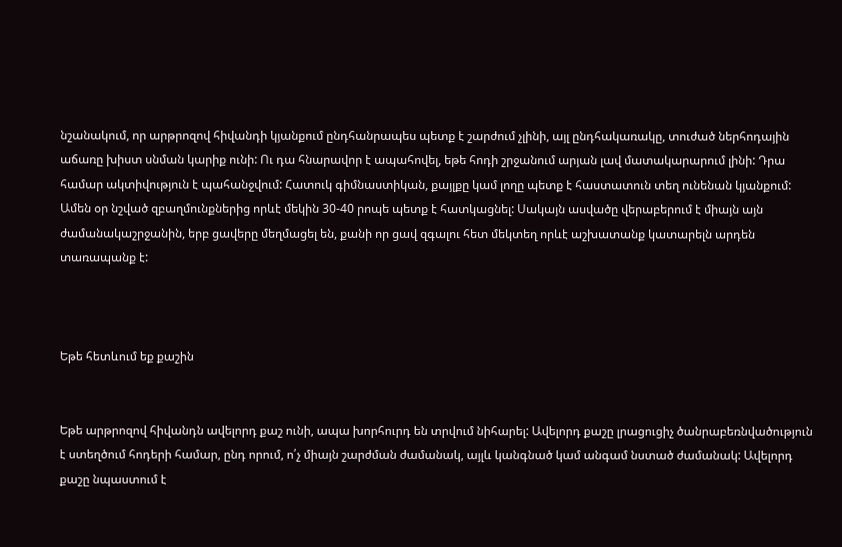նշանակում, որ արթրոզով հիվանդի կյանքում ընդհանրապես պետք է շարժում չլինի, այլ ընդհակառակը, տուժած ներհոդային աճառը խիստ սնման կարիք ունի: Ու դա հնարավոր է ապահովել, եթե հոդի շրջանում արյան լավ մատակարարում լինի: Դրա համար ակտիվություն է պահանջվում: Հատուկ գիմնաստիկան, քայլքը կամ լողը պետք է հաստատուն տեղ ունենան կյանքում: Ամեն օր նշված զբաղմունքներից որևէ մեկին 30-40 րոպե պետք է հատկացնել: Սակայն ասվածը վերաբերում է միայն այն ժամանակաշրջանին, երբ ցավերը մեղմացել են, քանի որ ցավ զգալու հետ մեկտեղ որևէ աշխատանք կատարելն արդեն տառապանք է:



Եթե հետևում եք քաշին


Եթե արթրոզով հիվանդն ավելորդ քաշ ունի, ապա խորհուրդ են տրվում նիհարել: Ավելորդ քաշը լրացուցիչ ծանրաբեռնվածություն է ստեղծում հոդերի համար, ընդ որում, ո՛չ միայն շարժման ժամանակ, այլև կանգնած կամ անգամ նստած ժամանակ: Ավելորդ քաշը նպաստում է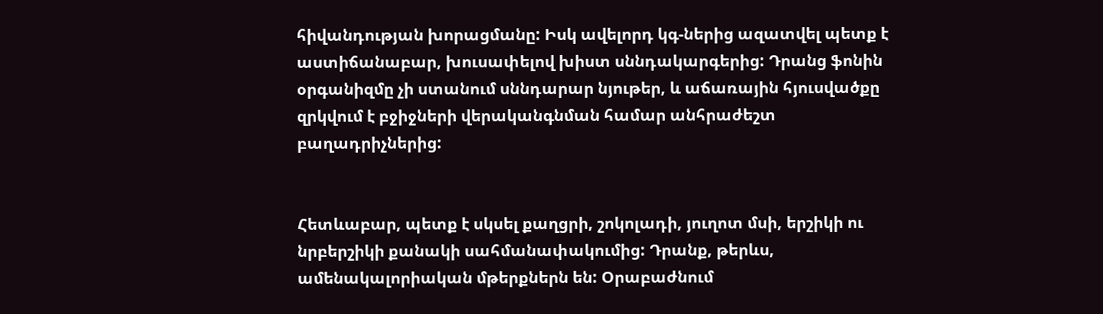հիվանդության խորացմանը: Իսկ ավելորդ կգ-ներից ազատվել պետք է աստիճանաբար, խուսափելով խիստ սննդակարգերից: Դրանց ֆոնին օրգանիզմը չի ստանում սննդարար նյութեր, և աճառային հյուսվածքը զրկվում է բջիջների վերականգնման համար անհրաժեշտ բաղադրիչներից:


Հետևաբար, պետք է սկսել քաղցրի, շոկոլադի, յուղոտ մսի, երշիկի ու նրբերշիկի քանակի սահմանափակումից: Դրանք, թերևս, ամենակալորիական մթերքներն են: Օրաբաժնում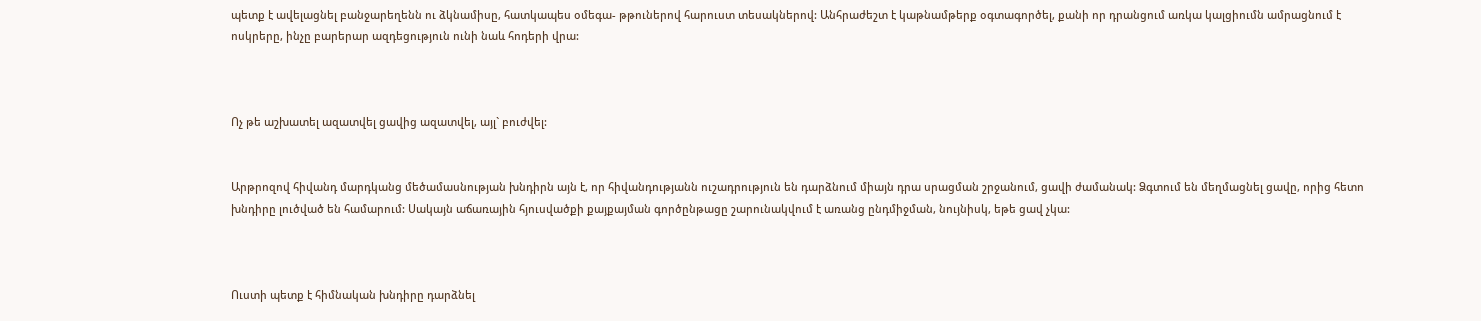պետք է ավելացնել բանջարեղենն ու ձկնամիսը, հատկապես օմեգա- թթուներով հարուստ տեսակներով: Անհրաժեշտ է կաթնամթերք օգտագործել, քանի որ դրանցում առկա կալցիումն ամրացնում է ոսկրերը, ինչը բարերար ազդեցություն ունի նաև հոդերի վրա:



Ոչ թե աշխատել ազատվել ցավից ազատվել, այլ` բուժվել:


Արթրոզով հիվանդ մարդկանց մեծամասնության խնդիրն այն է, որ հիվանդությանն ուշադրություն են դարձնում միայն դրա սրացման շրջանում, ցավի ժամանակ: Ձգտում են մեղմացնել ցավը, որից հետո խնդիրը լուծված են համարում: Սակայն աճառային հյուսվածքի քայքայման գործընթացը շարունակվում է առանց ընդմիջման, նույնիսկ, եթե ցավ չկա:



Ուստի պետք է հիմնական խնդիրը դարձնել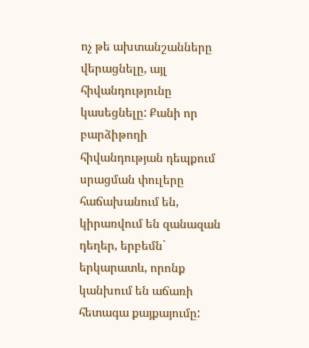ոչ թե ախտանշանները վերացնելը, այլ հիվանդությունը կասեցնելը: Քանի որ բարձիթողի հիվանդության դեպքում սրացման փուլերը հաճախանում են, կիրառվում են զանազան դեղեր, երբեմն` երկարատև, որոնք կանխում են աճառի հետագա քայքայումը: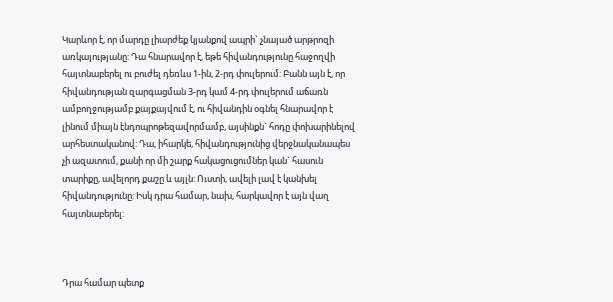Կարևոր է, որ մարդը լիարժեք կյանքով ապրի` չնայած արթրոզի առկայությանը: Դա հնարավոր է, եթե հիվանդությունը հաջողվի հայտնաբերել ու բուժել դեռևս 1-ին, 2-րդ փուլերում: Բանն այն է, որ հիվանդության զարգացման 3-րդ կամ 4-րդ փուլերում աճառն ամբողջությամբ քայքայվում է, ու հիվանդին օգնել հնարավոր է լինում միայն էնդոպրոթեզավորմամբ, այսինքն` հոդը փոխարինելով արհեստականով: Դա, իհարկե, հիվանդությունից վերջնականապես չի ազատում, քանի որ մի շարք հակացուցումներ կան` հասուն տարիքը, ավելորդ քաշը և այլն: Ուստի, ավելի լավ է կանխել հիվանդությունը: Իսկ դրա համար, նախ, հարկավոր է այն վաղ հայտնաբերել:



Դրա համար պետք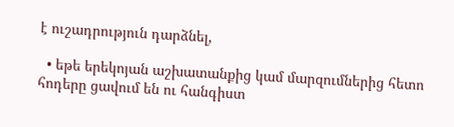է ուշադրություն դարձնել,

  • եթե երեկոյան աշխատանքից կամ մարզումներից հետո հոդերը ցավում են ու հանգիստ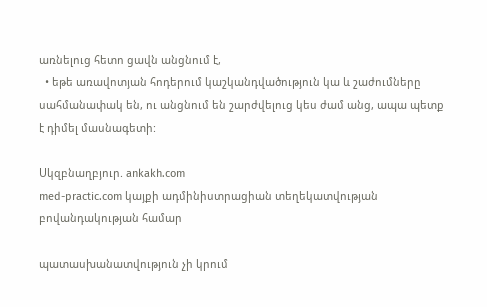առնելուց հետո ցավն անցնում է,
  • եթե առավոտյան հոդերում կաշկանդվածություն կա և շաժումները սահմանափակ են, ու անցնում են շարժվելուց կես ժամ անց, ապա պետք է դիմել մասնագետի:

Սկզբնաղբյուր. ankakh.com
med-practic.com կայքի ադմինիստրացիան տեղեկատվության բովանդակության համար

պատասխանատվություն չի կրում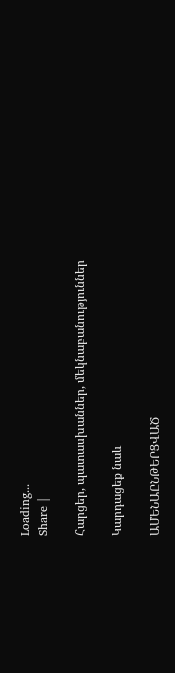Loading...
Share |

Հարցեր, պատասխաններ, մեկնաբանություններ

Կարդացեք նաև

ԱՄԵՆԱԸՆԹԵՐՑՎԱԾ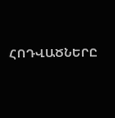ՀՈԴՎԱԾՆԵՐԸ